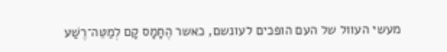מעשי העוול של העם הופכים לעונשם, כאשר הֶחָמָס קָם לְמַטֵּה־רֶשַׁע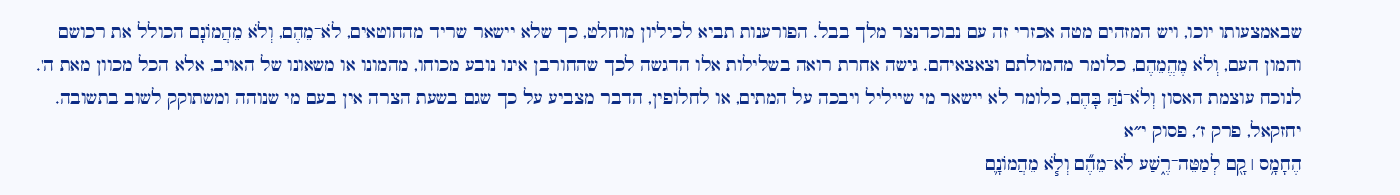שבאמצעותו יוכו, ויש המזהים מטה אכזרי זה עם נבוכדנצר מלך בבל. הפורענות תביא לכיליון מוחלט, כך שלא יישאר שריד מהחוטאים, לֹא־מֵהֶם, וְלֹא מֵהֲמוֹנָם הכולל את רכושם והמון העם, וְלֹא מֶהֱמֵהֶם, כלומר מהמולתם וצאצאיהם. גישה אחרת רואה בשלילות אלו הדגשה לכך שהחורבן אינו נובע מכוחו, מהמונו או משאונו של האויב, אלא הכל מכוון מאת ה'. לנוכח עוצמת האסון וְלֹא־נֹהַּ בָּהֶם, כלומר לא יישאר מי שייליל ויבכה על המתים, או לחלופין, הדבר מצביע על כך שגם בשעת הצרה אין בעם מי שנוהה ומשתוקק לשוב בתשובה.
יחזקאל, פרק ז׳, פסוק י״א
הֶחָמָ֥ס ׀ קָ֖ם לְמַטֵּה־רֶ֑שַׁע לֹא־מֵהֶ֞ם וְלֹ֧א מֵהֲמוֹנָ֛ם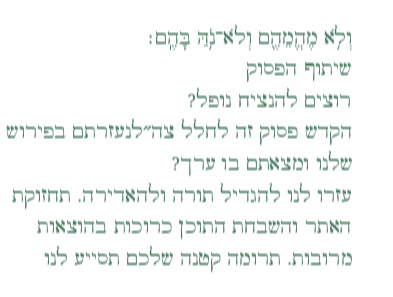וְלֹ֥א מֶהֱמֵהֶ֖ם וְלֹא־נֹ֥הַּ בָּהֶֽם׃
שיתוף הפסוק
רוצים להנציח נופל?
הקדש פסוק זה לחלל צה״לנעזרתם בפירוש שלנו ומצאתם בו ערך?
עזרו לנו להגדיל תורה ולהאדירה. תחזוקת האתר והשבחת התוכן כרוכות בהוצאות מרובות. תרומה קטנה שלכם תסייע לנו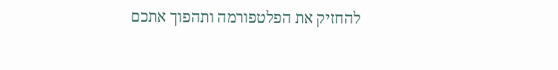להחזיק את הפלטפורמה ותהפוך אתכם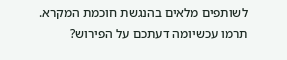לשותפים מלאים בהנגשת חוכמת המקרא.
תרמו עכשיומה דעתכם על הפירוש?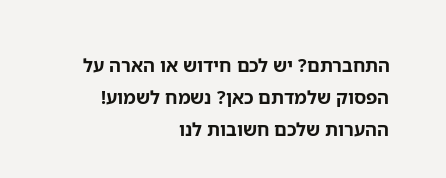התחברתם? יש לכם חידוש או הארה על הפסוק שלמדתם כאן? נשמח לשמוע!
ההערות שלכם חשובות לנו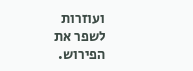ועוזרות לשפר את הפירוש.